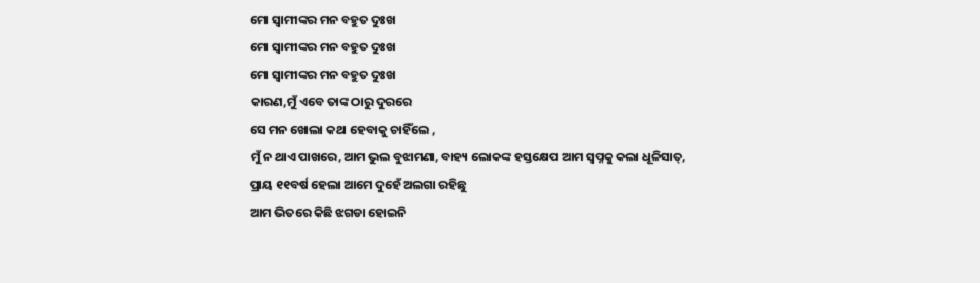ମୋ ସ୍ବାମୀଙ୍କର ମନ ବହୁତ ଦୁଃଖ
ମୋ ସ୍ବାମୀଙ୍କର ମନ ବହୁତ ଦୁଃଖ
ମୋ ସ୍ଵାମୀଙ୍କର ମନ ବହୁତ ଦୁଃଖ
କାରଣ,ମୁଁ ଏବେ ତାଙ୍କ ଠାରୁ ଦୁରରେ
ସେ ମନ ଖୋଲା କଥା ହେବାକୁ ଚାହିଁଲେ ,
ମୁଁ ନ ଥାଏ ପାଖରେ, ଆମ ଭୁଲ ବୁଝାମଣା, ବାହ୍ୟ ଲୋକଙ୍କ ହସ୍ତକ୍ଷେପ ଆମ ସ୍ଵପ୍ନକୁ କଲା ଧୂଳିସାତ୍,
ପ୍ରାୟ ୧୧ବର୍ଷ ହେଲା ଆମେ ଦୁହେଁ ଅଲଗା ରହିଛୁ
ଆମ ଭିତରେ କିଛି ଝଗଡା ହୋଇନି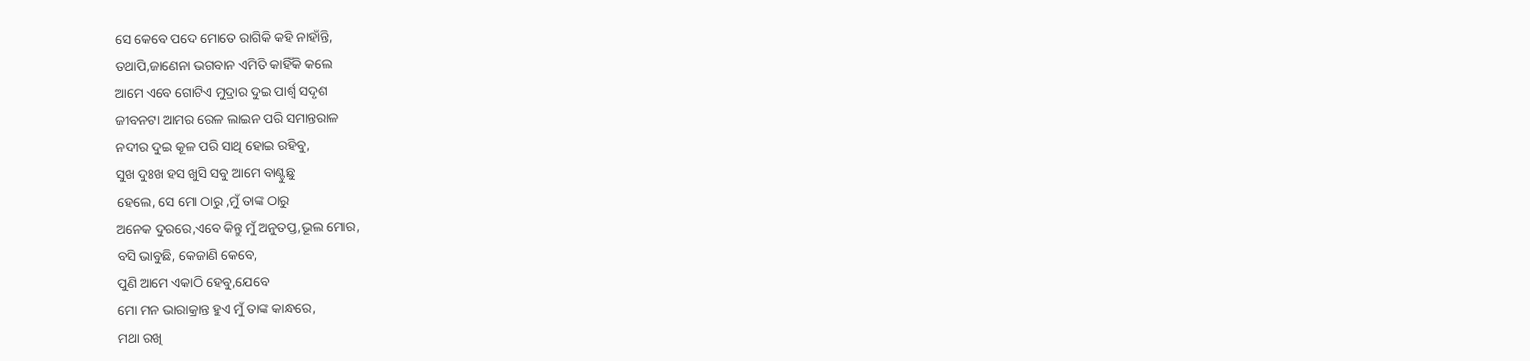ସେ କେବେ ପଦେ ମୋତେ ରାଗିକି କହି ନାହାଁନ୍ତି,
ତଥାପି,ଜାଣେନା ଭଗବାନ ଏମିତି କାହିଁକି କଲେ
ଆମେ ଏବେ ଗୋଟିଏ ମୁଦ୍ରାର ଦୁଇ ପାର୍ଶ୍ବ ସଦୃଶ
ଜୀବନଟା ଆମର ରେଳ ଲାଇନ ପରି ସମାନ୍ତରାଳ
ନଦୀର ଦୁଇ କୂଳ ପରି ସାଥି ହୋଇ ରହିବୁ,
ସୁଖ ଦୁଃଖ ହସ ଖୁସି ସବୁ ଆମେ ବାଣ୍ଟୁଛୁ
ହେଲେ, ସେ ମୋ ଠାରୁ ,ମୁଁ ତାଙ୍କ ଠାରୁ
ଅନେକ ଦୁରରେ,ଏବେ କିନ୍ତୁ ମୁଁ ଅନୁତପ୍ତ,ଭୂଲ ମୋର,
ବସି ଭାବୁଛି, କେଜାଣି କେବେ,
ପୁଣି ଆମେ ଏକାଠି ହେବୁ,ଯେବେ
ମୋ ମନ ଭାରାକ୍ରାନ୍ତ ହୁଏ ମୁଁ ତାଙ୍କ କାନ୍ଧରେ,
ମଥା ରଖି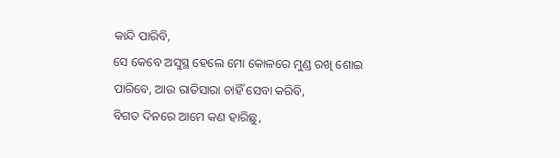କାନ୍ଦି ପାରିବି,
ସେ କେବେ ଅସୁସ୍ଥ ହେଲେ ମୋ କୋଳରେ ମୁଣ୍ଡ ରଖି ଶୋଇ ପାରିବେ, ଆଉ ରାତିସାରା ଚାହିଁ ସେବା କରିବି,
ବିଗତ ଦିନରେ ଆମେ କଣ ହାରିଛୁ,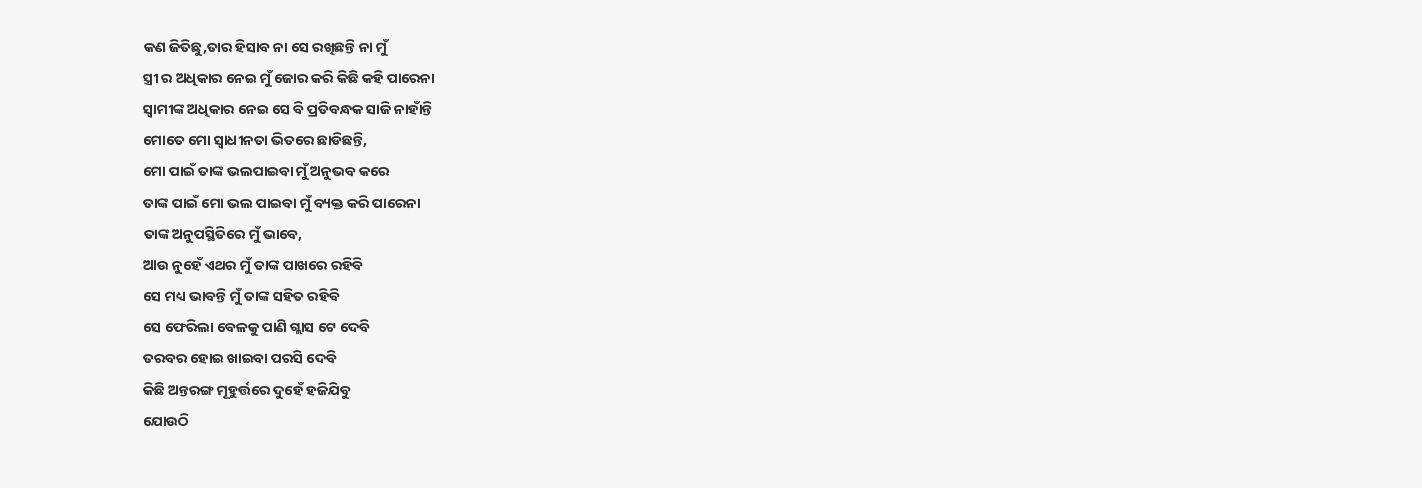କଣ ଜିତିଛୁ,ତାର ହିସାବ ନା ସେ ରଖିଛନ୍ତି ନା ମୁଁ
ସ୍ତ୍ରୀ ର ଅଧିକାର ନେଇ ମୁଁ ଜୋର କରି କିଛି କହି ପାରେନା
ସ୍ଵାମୀଙ୍କ ଅଧିକାର ନେଇ ସେ ବି ପ୍ରତିବନ୍ଧକ ସାଜି ନାହାଁନ୍ତି
ମୋତେ ମୋ ସ୍ଵାଧୀନତା ଭିତରେ ଛାଡିଛନ୍ତି,
ମୋ ପାଇଁ ତାଙ୍କ ଭଲପାଇବା ମୁଁ ଅନୁଭବ କରେ
ତାଙ୍କ ପାଇଁ ମୋ ଭଲ ପାଇବା ମୁଁ ବ୍ୟକ୍ତ କରି ପାରେନା
ତାଙ୍କ ଅନୁପସ୍ଥିତିରେ ମୁଁ ଭାବେ,
ଆଉ ନୁହେଁ ଏଥର ମୁଁ ତାଙ୍କ ପାଖରେ ରହିବି
ସେ ମଧ୍ୟ ଭାବନ୍ତି ମୁଁ ତାଙ୍କ ସହିତ ରହିବି
ସେ ଫେରିଲା ବେଳକୁ ପାଣି ଗ୍ଲାସ ଟେ ଦେବି
ତରବର ହୋଇ ଖାଇବା ପରସି ଦେବି
କିଛି ଅନ୍ତରଙ୍ଗ ମୂହୁର୍ତ୍ତରେ ଦୁହେଁ ହଜିଯିବୁ
ଯୋଉଠି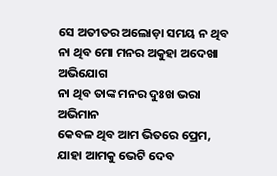ସେ ଅତୀତର ଅଲୋଡ଼ା ସମୟ ନ ଥିବ
ନା ଥିବ ମୋ ମନର ଅକୁହା ଅଦେଖା ଅଭିଯୋଗ
ନା ଥିବ ତାଙ୍କ ମନର ଦୁଃଖ ଭରା ଅଭିମାନ
କେବଳ ଥିବ ଆମ ଭିତରେ ପ୍ରେମ,
ଯାହା ଆମକୁ ଭେଟି ଦେବ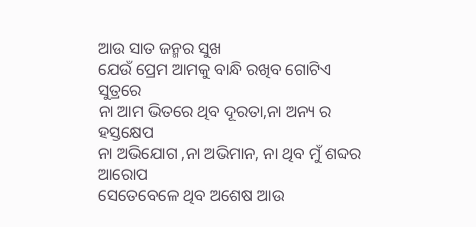ଆଉ ସାତ ଜନ୍ମର ସୁଖ
ଯେଉଁ ପ୍ରେମ ଆମକୁ ବାନ୍ଧି ରଖିବ ଗୋଟିଏ ସୁତ୍ରରେ
ନା ଆମ ଭିତରେ ଥିବ ଦୂରତା,ନା ଅନ୍ୟ ର ହସ୍ତକ୍ଷେପ
ନା ଅଭିଯୋଗ ,ନା ଅଭିମାନ, ନା ଥିବ ମୁଁ ଶବ୍ଦର ଆରୋପ
ସେତେବେଳେ ଥିବ ଅଶେଷ ଆଉ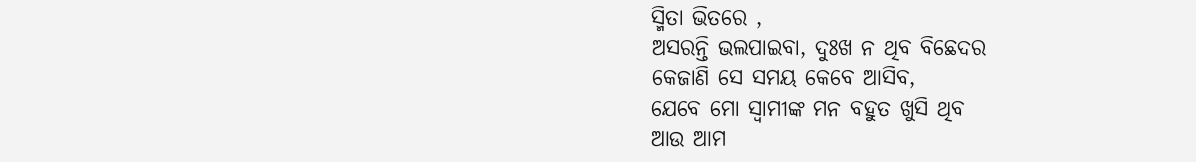ସ୍ମିତା ଭିତରେ ,
ଅସରନ୍ତି ଭଲପାଇବା, ଦୁଃଖ ନ ଥିବ ବିଛେଦର
କେଜାଣି ସେ ସମୟ କେବେ ଆସିବ,
ଯେବେ ମୋ ସ୍ବାମୀଙ୍କ ମନ ବହୁତ ଖୁସି ଥିବ
ଆଉ ଆମ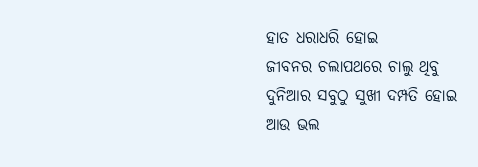ହାତ ଧରାଧରି ହୋଇ
ଜୀବନର ଚଲାପଥରେ ଚାଲୁ ଥିବୁ
ଦୁନିଆର ସବୁଠୁ ସୁଖୀ ଦମ୍ପତି ହୋଇ
ଆଉ ଭଲ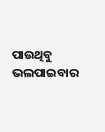ପାଉଥିବୁ ଭଲପାଇବାର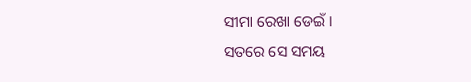ସୀମା ରେଖା ଡେଇଁ ।
ସତରେ ସେ ସମୟ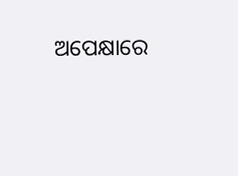ଅପେକ୍ଷାରେ